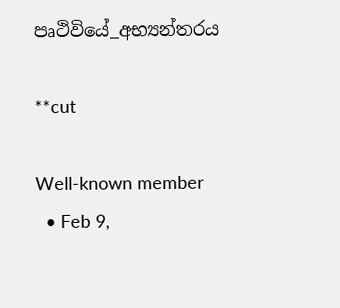පෘථිවියේ_අභ්‍යන්තරය

**cut

Well-known member
  • Feb 9,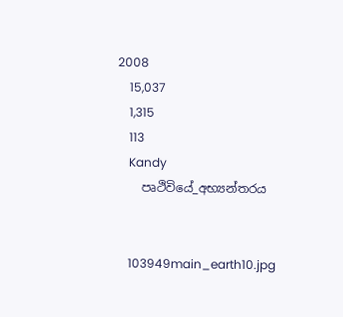2008
    15,037
    1,315
    113
    Kandy
    පෘථිවියේ_අභ්‍යන්තරය


    103949main_earth10.jpg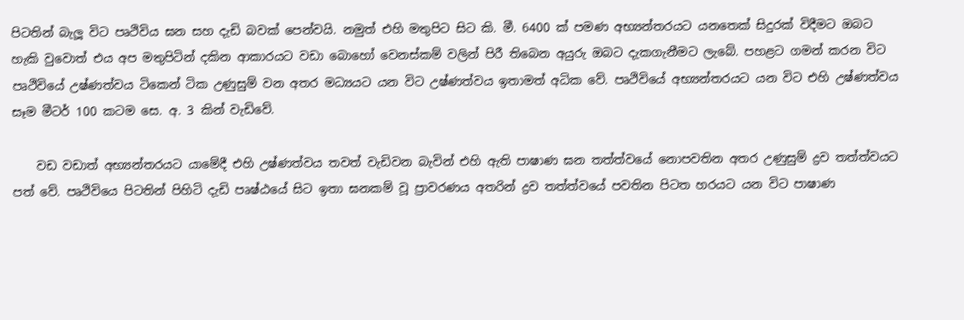පිටතින් බැලූ විට පෘථිවිය ඝන සහ දැඩි බවක් පෙන්වයි. නමුත් එහි මතුපිට සිට කි. මී. 6400 ක් පමණ අභ්‍යන්තරයට යනතෙක් සිදුරක් විදීමට ඔබට හැකි වුවොත් එය අප මතුපිටින් දකින ආකාරයට වඩා බොහෝ වෙනස්කම් වලින් පිරී තිබෙන අයුරු ඔබට දැකගැනීමට ලැබේ. පහළට ගමන් කරන විට පෘථිවියේ උෂ්ණත්වය ටිකෙන් ටික උණුසුම් වන අතර මධ්‍යයට යන විට උෂ්ණත්වය ඉතාමත් අධික වේ. පෘථිවියේ අභ්‍යන්තරයට යන විට එහි උෂ්ණත්වය සෑම මීටර් 100 කටම සෙ. අ. 3 කින් වැඩිවේ.

    වඩ වඩාත් අභ්‍යන්තරයට යාමේදී එහි උෂ්ණත්වය තවත් වැඩිවන බැවින් එහි ඇති පාෂාණ ඝන තත්ත්වයේ නොපවතින අතර උණුසුම් ද්‍රව තත්ත්වයට පත් වේ. පෘථිවියෙ පිටතින් පිහිටි දැඩි පෘෂ්ඨයේ සිට ඉතා ඝනකම් වූ ප්‍රාවරණය අතරින් ද්‍රව තත්ත්වයේ පවතින පිටත හරයට යන විට පාෂාණ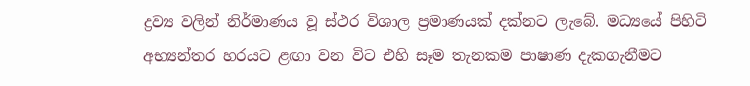ද්‍රව්‍ය වලින් නිර්මාණය වූ ස්ථර විශාල ප්‍රමාණයක් දක්නට ලැබේ. මධ්‍යයේ පිහිටි අභ්‍යන්තර හරයට ළඟා වන විට එහි සෑම තැනකම පාෂාණ දැකගැනීමට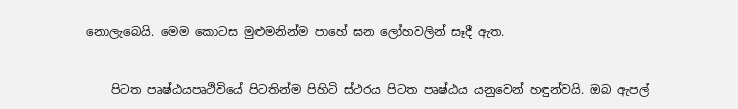නොලැබෙයි. මෙම කොටස මුළුමනින්ම පාහේ ඝන ලෝහවලින් සෑදී ඇත.


    පිටත පෘෂ්ඨයපෘථිවියේ පිටතින්ම පිහිටි ස්ථරය පිටත පෘෂ්ඨය යනුවෙන් හඳුන්වයි. ඔබ ඇපල්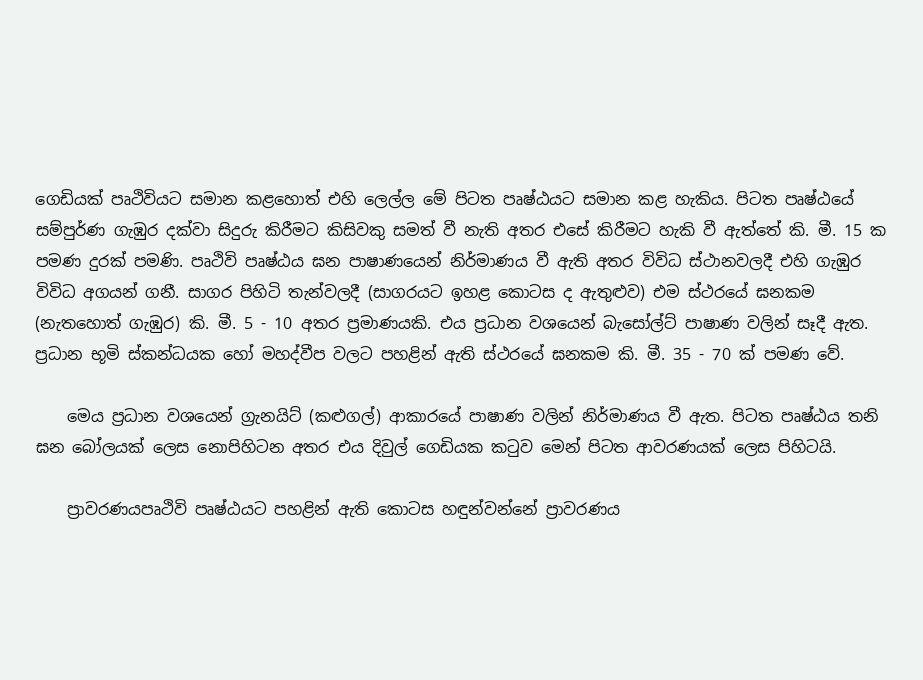ගෙඩියක් පෘථිවියට සමාන කළහොත් එහි ලෙල්ල මේ පිටත පෘෂ්ඨයට සමාන කළ හැකිය. පිටත පෘෂ්ඨයේ සම්පුර්ණ ගැඹුර දක්වා සිදුරු කිරීමට කිසිවකු සමත් වී නැති අතර එසේ කිරීමට හැකි වී ඇත්තේ කි. මී. 15 ක පමණ දුරක් පමණි. පෘථිවි පෘෂ්ඨය ඝන පාෂාණයෙන් නිර්මාණය වී ඇති අතර විවිධ ස්ථානවලදී එහි ගැඹුර විවිධ අගයන් ගනී. සාගර පිහිටි තැන්වලදී (සාගරයට ඉහළ කොටස ද ඇතුළුව) එම ස්ථරයේ ඝනකම (නැතහොත් ගැඹුර) කි. මී. 5 - 10 අතර ප්‍රමාණයකි. එය ප්‍රධාන වශයෙන් බැසෝල්ට් පාෂාණ වලින් සෑදී ඇත. ප්‍රධාන භූමි ස්කන්ධයක හෝ මහද්වීප වලට පහළින් ඇති ස්ථරයේ ඝනකම කි. මී. 35 - 70 ක් පමණ වේ.

    මෙය ප්‍රධාන වශයෙන් ග්‍රැනයිට් (කළුගල්) ආකාරයේ පාෂාණ වලින් නිර්මාණය වී ඇත. පිටත පෘෂ්ඨය තනි ඝන බෝලයක් ලෙස නොපිහිටන අතර එය දිවුල් ගෙඩියක කටුව මෙන් පිටත ආවරණයක් ලෙස පිහිටයි.

    ප්‍රාවරණයපෘථිවි පෘෂ්ඨයට පහළින් ඇති කොටස හඳුන්වන්නේ ප්‍රාවරණය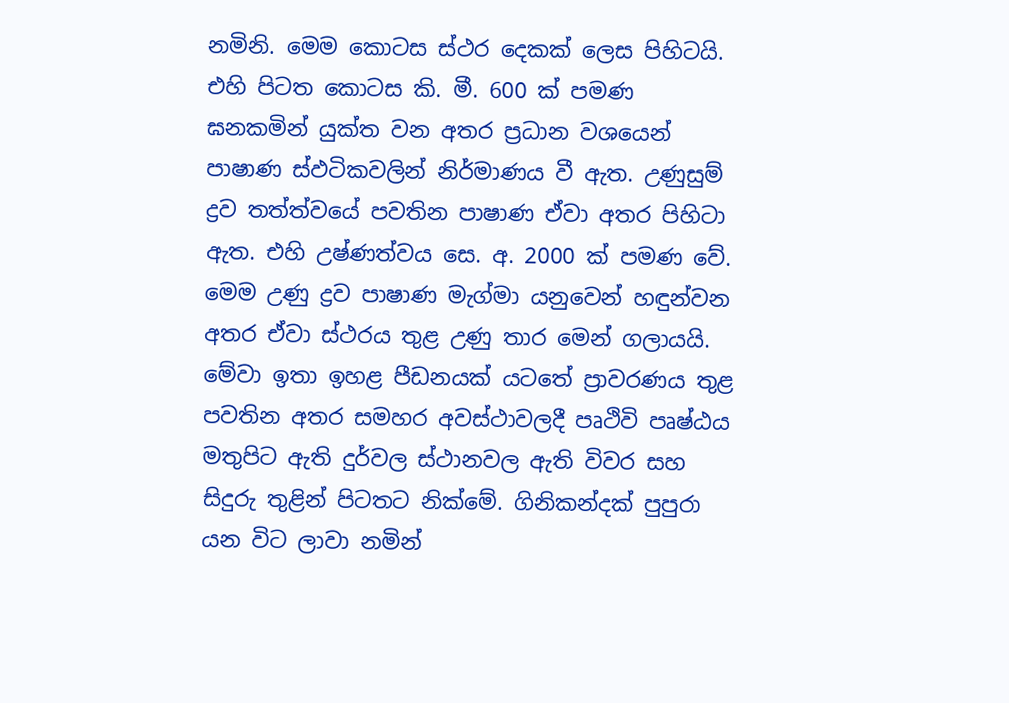නමිනි. මෙම කොටස ස්ථර දෙකක් ලෙස පිහිටයි. එහි පිටත කොටස කි. මී. 600 ක් පමණ ඝනකමින් යුක්ත වන අතර ප්‍රධාන වශයෙන් පාෂාණ ස්ඵටිකවලින් නිර්මාණය වී ඇත. උණුසුම් ද්‍රව තත්ත්වයේ පවතින පාෂාණ ඒවා අතර පිහිටා ඇත. එහි උෂ්ණත්වය සෙ. අ. 2000 ක් පමණ වේ. මෙම උණු ද්‍රව පාෂාණ මැග්මා යනුවෙන් හඳුන්වන අතර ඒවා ස්ථරය තුළ උණු තාර මෙන් ගලායයි. මේවා ඉතා ඉහළ පීඩනයක් යටතේ ප්‍රාවරණය තුළ පවතින අතර සමහර අවස්ථාවලදී පෘථිවි පෘෂ්ඨය මතුපිට ඇති දුර්වල ස්ථානවල ඇති විවර සහ සිදුරු තුළින් පිටතට නික්මේ. ගිනිකන්දක් පුපුරා යන විට ලාවා නමින්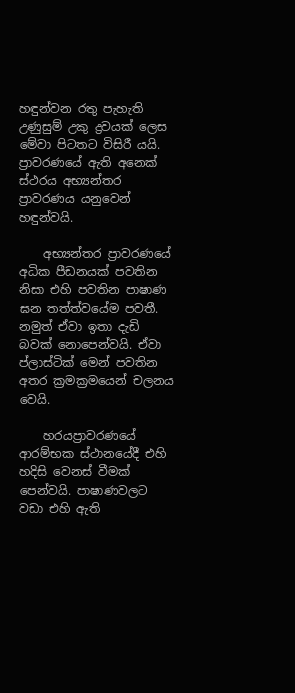හඳුන්වන රතු පැහැති උණුසුම් උකු ද්‍රවයක් ලෙස මේවා පිටතට විසිරී යයි. ප්‍රාවරණයේ ඇති අනෙක් ස්ථරය අභ්‍යන්තර ප්‍රාවරණය යනුවෙන් හඳුන්වයි.

    අභ්‍යන්තර ප්‍රාවරණයේ අධික පීඩනයක් පවතින නිසා එහි පවතින පාෂාණ ඝන තත්ත්වයේම පවතී. නමුත් ඒවා ඉතා දැඩි බවක් නොපෙන්වයි. ඒවා ප්ලාස්ටික් මෙන් පවතින අතර ක්‍රමක්‍රමයෙන් චලනය වෙයි.

    හරයප්‍රාවරණයේ ආරම්භක ස්ථානයේදී එහි හදිසි වෙනස් වීමක් පෙන්වයි. පාෂාණවලට වඩා එහි ඇති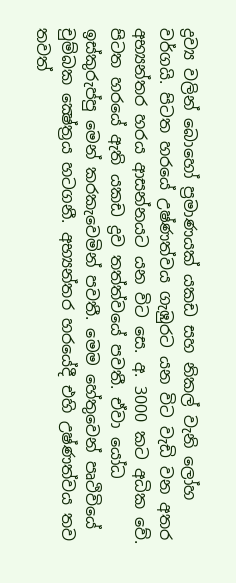ද්‍රව්‍ය වලින් බොහෝ ප්‍රමාණයක් යකඩ සහ නිකල් වැනි ලෝහ වර්ගයි. පිටත හරයේ උෂ්ණත්වය ගැඹුරට යන විට වැඩි වන අතර අභ්‍යන්තර හරය ආසන්නයට යන විට සෙ. අ. 3000 කට අධික වේ. පිටත හරයේ ඇති යකඩ ද්‍රව තත්ත්වයේ පවතී. ඒවා යෝධ ඉස්කුරුප්පු මෙන් කරකැවෙමින් පවතී. මෙම හේතුවෙන් පෘථිවියේ චුම්බක ක්‍ෂේත්‍රය හටගනී. අභ්‍යන්තර හරයේදී එහි උෂ්ණත්වය තව තවත්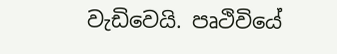වැඩිවෙයි. පෘථිවියේ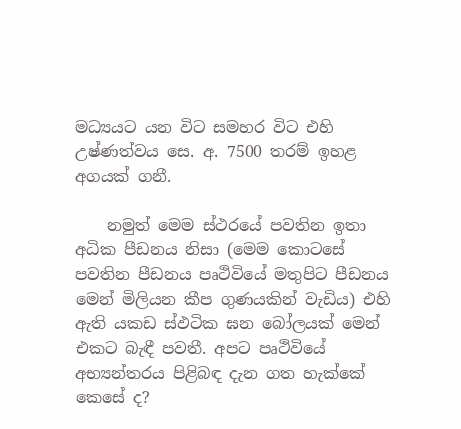මධ්‍යයට යන විට සමහර විට එහි උෂ්ණත්වය සෙ. අ. 7500 තරම් ඉහළ අගයක් ගනී.

    නමුත් මෙම ස්ථරයේ පවතින ඉතා අධික පීඩනය නිසා (මෙම කොටසේ පවතින පීඩනය පෘථිවියේ මතුපිට පීඩනය මෙන් මිලියන කීප ගුණයකින් වැඩිය) එහි ඇති යකඩ ස්ඵටික ඝන බෝලයක් මෙන් එකට බැඳී පවතී. අපට පෘථිවියේ අභ්‍යන්තරය පිළිබඳ දැන ගත හැක්කේ කෙසේ ද?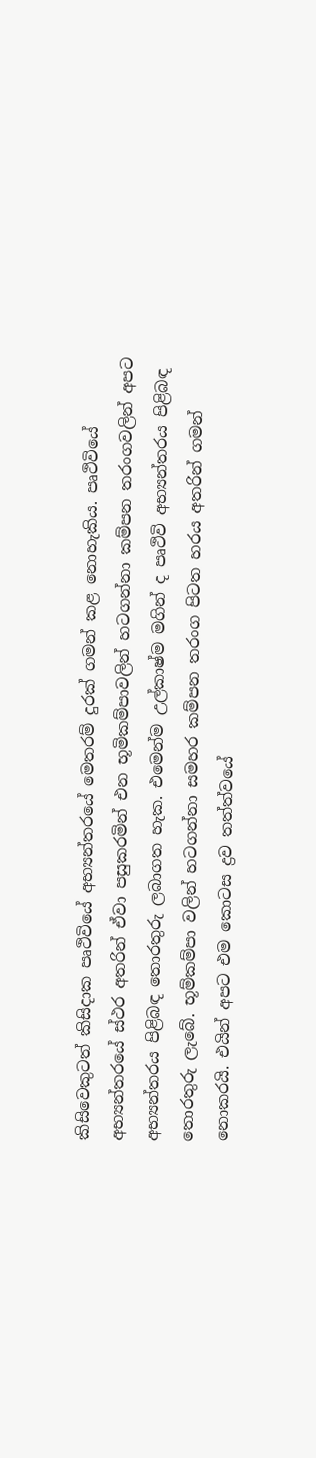කිසිවෙකුටත් කිසිදාක පෘථිවියේ අභ්‍යන්තරයේ මෙතරම් දුරක් ගමන් කළ නොහැකිය. පෘථිවියේ අභ්‍යන්තරයේ ස්ථර අතරින් ඒවා පසුකරමින් එන භූමිකම්පාවලින් හටගන්නා කම්පන තරංගවලින් අපට අභ්‍යන්තරය පිළිබඳ තොරතුරු ලබාගත හැක. එමෙන්ම උල්කාෂ්ම මගින් ද පෘථිවි අභ්‍යන්තරය පිළිබඳ තොරතුරු ලැබේ. භූම්කම්පා වලින් හටගන්නා සමහර කම්පන තරංග පිටත හරය අතරින් ගමන් නොකරයි. එයින් අපට එම කොටස ද්‍රව තත්ත්වයේ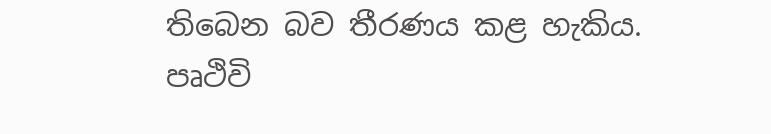තිබෙන බව තීරණය කළ හැකිය. පෘථිවි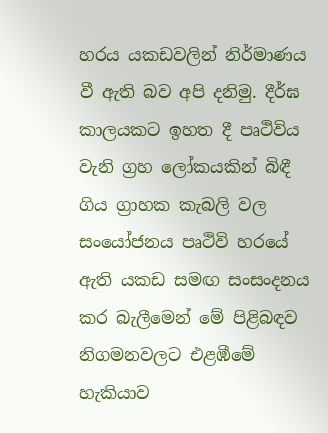හරය යකඩවලින් නිර්මාණය වී ඇති බව අපි දනිමු. දීර්ඝ කාලයකට ඉහත දී පෘථිවිය වැනි ග්‍රහ ලෝකයකින් බිඳී ගිය ග්‍රාහක කැබලි වල සංයෝජනය පෘථිවි හරයේ ඇති යකඩ සමඟ සංසංදනය කර බැලීමෙන් මේ පිළිබඳව නිගමනවලට එළඹීමේ හැකියාව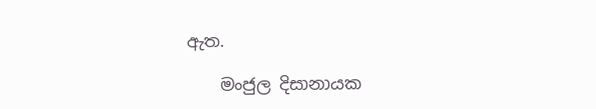ඇත.

    මංජුල දිසානායක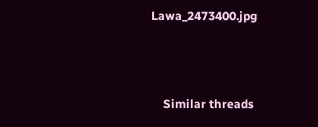Lawa_2473400.jpg



    Similar threads